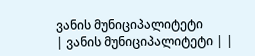ვანის მუნიციპალიტეტი
| ვანის მუნიციპალიტეტი | |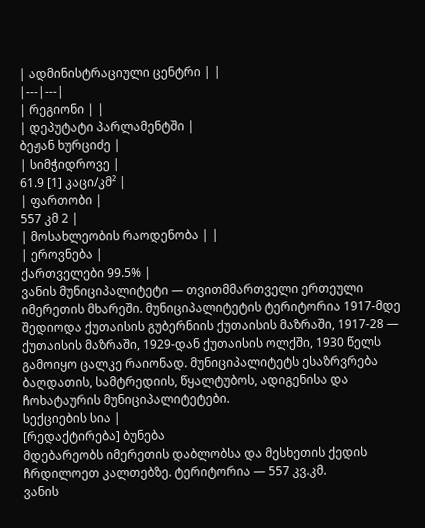| ადმინისტრაციული ცენტრი | |
|---|---|
| რეგიონი | |
| დეპუტატი პარლამენტში |
ბეჟან ხურციძე |
| სიმჭიდროვე |
61.9 [1] კაცი/კმ² |
| ფართობი |
557 კმ 2 |
| მოსახლეობის რაოდენობა | |
| ეროვნება |
ქართველები 99.5% |
ვანის მუნიციპალიტეტი — თვითმმართველი ერთეული იმერეთის მხარეში. მუნიციპალიტეტის ტერიტორია 1917-მდე შედიოდა ქუთაისის გუბერნიის ქუთაისის მაზრაში, 1917-28 — ქუთაისის მაზრაში, 1929-დან ქუთაისის ოლქში, 1930 წელს გამოიყო ცალკე რაიონად. მუნიციპალიტეტს ესაზრვრება ბაღდათის, სამტრედიის, წყალტუბოს, ადიგენისა და ჩოხატაურის მუნიციპალიტეტები.
სექციების სია |
[რედაქტირება] ბუნება
მდებარეობს იმერეთის დაბლობსა და მესხეთის ქედის ჩრდილოეთ კალთებზე. ტერიტორია — 557 კვ.კმ.
ვანის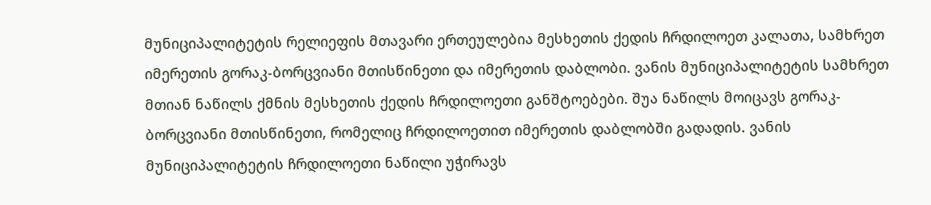მუნიციპალიტეტის რელიეფის მთავარი ერთეულებია მესხეთის ქედის ჩრდილოეთ კალათა, სამხრეთ იმერეთის გორაკ-ბორცვიანი მთისწინეთი და იმერეთის დაბლობი. ვანის მუნიციპალიტეტის სამხრეთ მთიან ნაწილს ქმნის მესხეთის ქედის ჩრდილოეთი განშტოებები. შუა ნაწილს მოიცავს გორაკ-ბორცვიანი მთისწინეთი, რომელიც ჩრდილოეთით იმერეთის დაბლობში გადადის. ვანის მუნიციპალიტეტის ჩრდილოეთი ნაწილი უჭირავს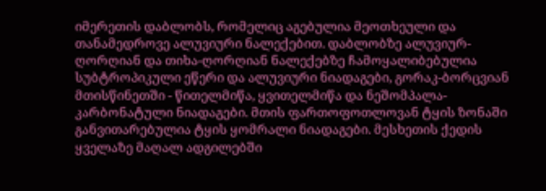იმერეთის დაბლობს, რომელიც აგებულია მეოთხეული და თანამედროვე ალუვიური ნალექებით. დაბლობზე ალუვიურ-ღორღიან და თიხა-ღორღიან ნალექებზე ჩამოყალიბებულია სუბტროპიკული ეწერი და ალუვიური ნიადაგები, გორაკ-ბორცვიან მთისწინეთში - წითელმიწა, ყვითელმიწა და ნეშომპალა-კარბონატული ნიადაგები. მთის ფართოფოთლოვან ტყის ზონაში განვითარებულია ტყის ყომრალი ნიადაგები. მესხეთის ქედის ყველაზე მაღალ ადგილებში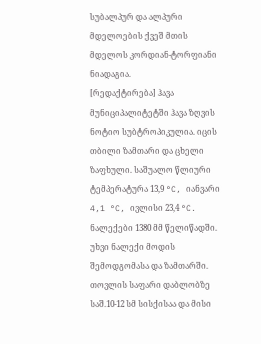სუბალპურ და ალპური მდელოების ქვეშ მთის მდელოს კორდიან-ტორფიანი ნიადაგია.
[რედაქტირება] ჰავა
მუნიციპალიტეტში ჰავა ზღვის ნოტიო სუბტროპიკულია. იცის თბილი ზამთარი და ცხელი ზაფხული. საშუალო წლიური ტემპერატურა 13,9 °C, იანვარი 4,1 °C, ივლისი 23,4 °C. ნალექები 1380 მმ წელიწადში. უხვი ნალექი მოდის შემოდგომასა და ზამთარში. თოვლის საფარი დაბლობზე საშ.10-12 სმ სისქისაა და მისი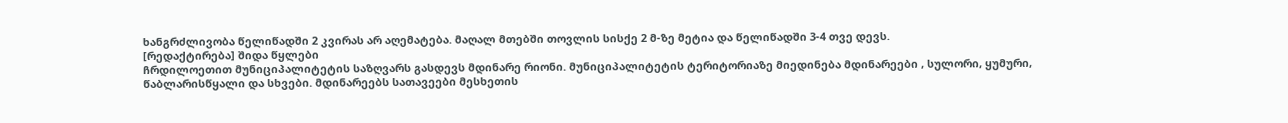ხანგრძლივობა წელიწადში 2 კვირას არ აღემატება. მაღალ მთებში თოვლის სისქე 2 მ-ზე მეტია და წელიწადში 3-4 თვე დევს.
[რედაქტირება] შიდა წყლები
ჩრდილოეთით მუნიციპალიტეტის საზღვარს გასდევს მდინარე რიონი. მუნიციპალიტეტის ტერიტორიაზე მიედინება მდინარეები , სულორი, ყუმური, წაბლარისწყალი და სხვები. მდინარეებს სათავეები მესხეთის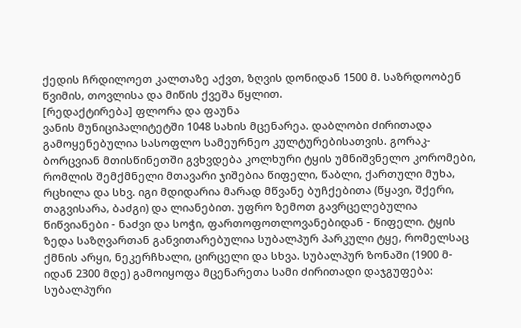ქედის ჩრდილოეთ კალთაზე აქვთ, ზღვის დონიდან 1500 მ. საზრდოობენ წვიმის, თოვლისა და მიწის ქვეშა წყლით.
[რედაქტირება] ფლორა და ფაუნა
ვანის მუნიციპალიტეტში 1048 სახის მცენარეა. დაბლობი ძირითადა გამოყენებულია სასოფლო სამეურნეო კულტურებისათვის. გორაკ-ბორცვიან მთისწინეთში გვხვდება კოლხური ტყის უმნიშვნელო კორომები, რომლის შემქმნელი მთავარი ჯიშებია წიფელი, წაბლი, ქართული მუხა, რცხილა და სხვ. იგი მდიდარია მარად მწვანე ბუჩქებითა (წყავი, შქერი, თაგვისარა, ბაძგი) და ლიანებით. უფრო ზემოთ გავრცელებულია წიწვიანები - ნაძვი და სოჭი, ფართოფოთლოვანებიდან - წიფელი. ტყის ზედა საზღვართან განვითარებულია სუბალპურ პარკული ტყე, რომელსაც ქმნის არყი, ნეკერჩხალი, ცირცელი და სხვა. სუბალპურ ზონაში (1900 მ-იდან 2300 მდე) გამოიყოფა მცენარეთა სამი ძირითადი დაჯგუფება: სუბალპური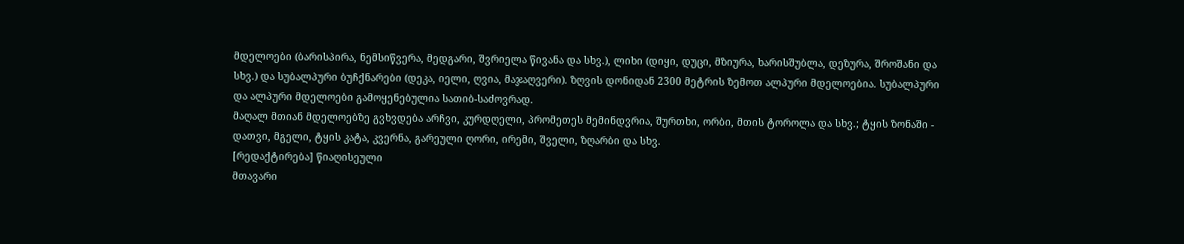მდელოები (ბარისპირა, ნემსიწვერა, მედგარი, შვრიელა წივანა და სხვ.), ლიხი (დიყი, დუცი, მზიურა, ხარისშუბლა, დეზურა, შროშანი და სხვ.) და სუბალპური ბუჩქნარები (დეკა, იელი, ღვია, მაჯაღვერი). ზღვის დონიდან 2300 მეტრის ზემოთ ალპური მდელოებია. სუბალპური და ალპური მდელოები გამოყენებულია სათიბ-საძოვრად.
მაღალ მთიან მდელოებზე გვხვდება არჩვი, კურდღელი, პრომეთეს მემინდვრია, შურთხი, ორბი, მთის ტოროლა და სხვ.; ტყის ზონაში - დათვი, მგელი, ტყის კატა, კვერნა, გარეული ღორი, ირემი, შველი, ზღარბი და სხვ.
[რედაქტირება] წიაღისეული
მთავარი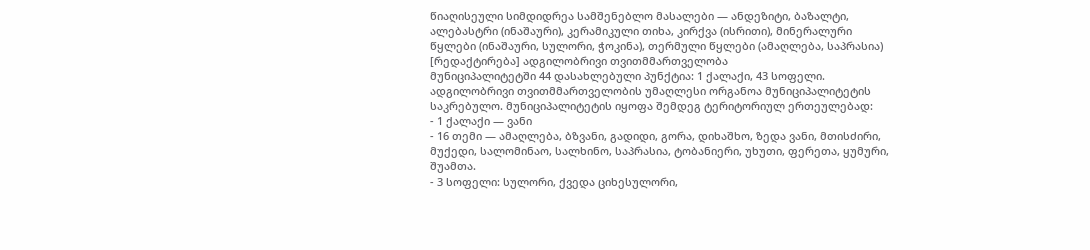წიაღისეული სიმდიდრეა სამშენებლო მასალები — ანდეზიტი, ბაზალტი, ალებასტრი (ინაშაური), კერამიკული თიხა, კირქვა (ისრითი), მინერალური წყლები (ინაშაური, სულორი, ჭოკინა), თერმული წყლები (ამაღლება, საპრასია)
[რედაქტირება] ადგილობრივი თვითმმართველობა
მუნიციპალიტეტში 44 დასახლებული პუნქტია: 1 ქალაქი, 43 სოფელი. ადგილობრივი თვითმმართველობის უმაღლესი ორგანოა მუნიციპალიტეტის საკრებულო. მუნიციპალიტეტის იყოფა შემდეგ ტერიტორიულ ერთეულებად:
- 1 ქალაქი — ვანი
- 16 თემი — ამაღლება, ბზვანი, გადიდი, გორა, დიხაშხო, ზედა ვანი, მთისძირი, მუქედი, სალომინაო, სალხინო, საპრასია, ტობანიერი, უხუთი, ფერეთა, ყუმური, შუამთა.
- 3 სოფელი: სულორი, ქვედა ციხესულორი,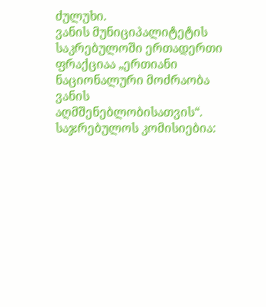ძულუხი.
ვანის მუნიციპალიტეტის საკრებულოში ერთადერთი ფრაქციაა „ერთიანი ნაციონალური მოძრაობა ვანის აღმშენებლობისათვის“. საჯრებულოს კომისიებია: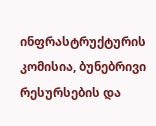ინფრასტრუქტურის კომისია, ბუნებრივი რესურსების და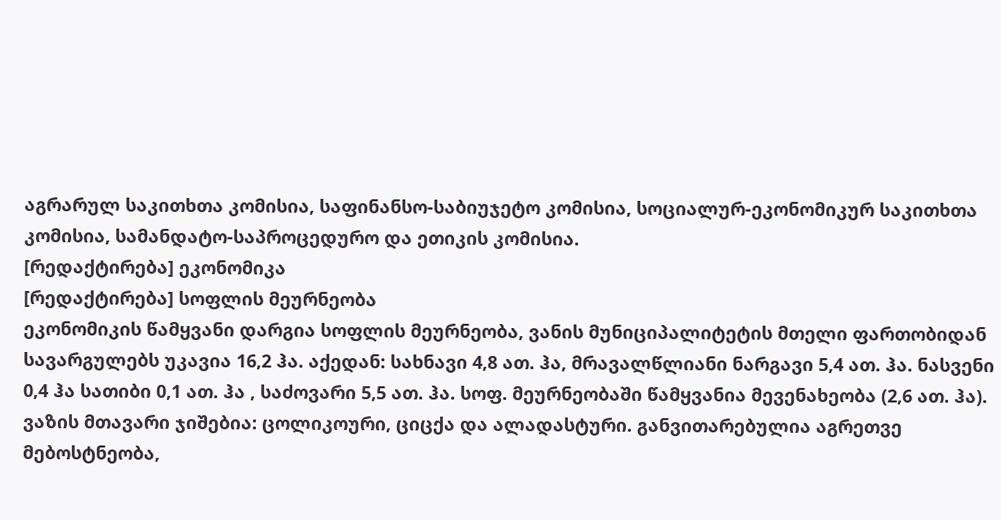აგრარულ საკითხთა კომისია, საფინანსო-საბიუჯეტო კომისია, სოციალურ-ეკონომიკურ საკითხთა კომისია, სამანდატო-საპროცედურო და ეთიკის კომისია.
[რედაქტირება] ეკონომიკა
[რედაქტირება] სოფლის მეურნეობა
ეკონომიკის წამყვანი დარგია სოფლის მეურნეობა, ვანის მუნიციპალიტეტის მთელი ფართობიდან სავარგულებს უკავია 16,2 ჰა. აქედან: სახნავი 4,8 ათ. ჰა, მრავალწლიანი ნარგავი 5,4 ათ. ჰა. ნასვენი 0,4 ჰა სათიბი 0,1 ათ. ჰა , საძოვარი 5,5 ათ. ჰა. სოფ. მეურნეობაში წამყვანია მევენახეობა (2,6 ათ. ჰა). ვაზის მთავარი ჯიშებია: ცოლიკოური, ციცქა და ალადასტური. განვითარებულია აგრეთვე მებოსტნეობა,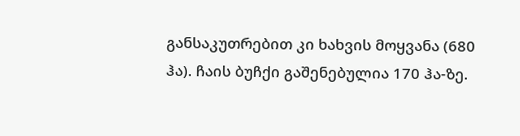განსაკუთრებით კი ხახვის მოყვანა (680 ჰა). ჩაის ბუჩქი გაშენებულია 170 ჰა-ზე.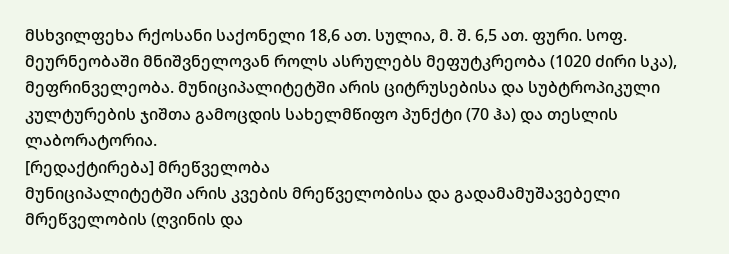მსხვილფეხა რქოსანი საქონელი 18,6 ათ. სულია, მ. შ. 6,5 ათ. ფური. სოფ. მეურნეობაში მნიშვნელოვან როლს ასრულებს მეფუტკრეობა (1020 ძირი სკა), მეფრინველეობა. მუნიციპალიტეტში არის ციტრუსებისა და სუბტროპიკული კულტურების ჯიშთა გამოცდის სახელმწიფო პუნქტი (70 ჰა) და თესლის ლაბორატორია.
[რედაქტირება] მრეწველობა
მუნიციპალიტეტში არის კვების მრეწველობისა და გადამამუშავებელი მრეწველობის (ღვინის და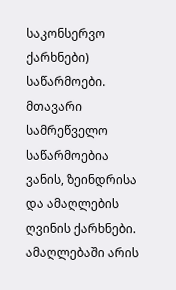საკონსერვო ქარხნები) საწარმოები. მთავარი სამრეწველო საწარმოებია ვანის, ზეინდრისა და ამაღლების ღვინის ქარხნები. ამაღლებაში არის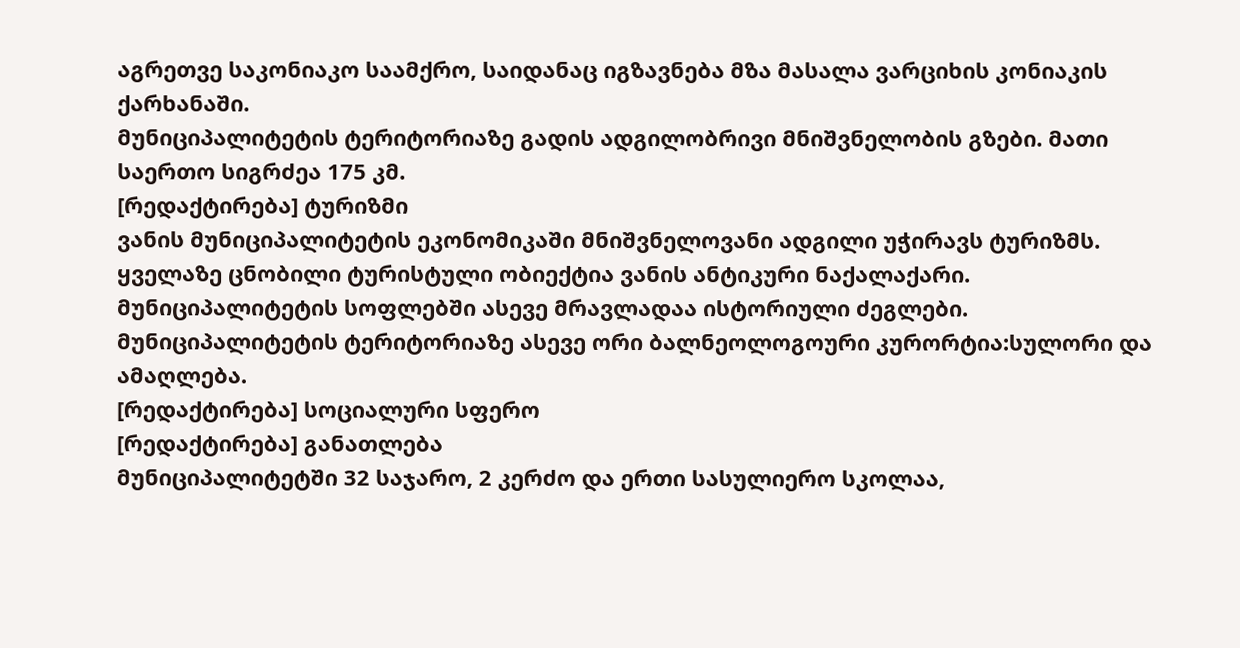აგრეთვე საკონიაკო საამქრო, საიდანაც იგზავნება მზა მასალა ვარციხის კონიაკის ქარხანაში.
მუნიციპალიტეტის ტერიტორიაზე გადის ადგილობრივი მნიშვნელობის გზები. მათი საერთო სიგრძეა 175 კმ.
[რედაქტირება] ტურიზმი
ვანის მუნიციპალიტეტის ეკონომიკაში მნიშვნელოვანი ადგილი უჭირავს ტურიზმს. ყველაზე ცნობილი ტურისტული ობიექტია ვანის ანტიკური ნაქალაქარი. მუნიციპალიტეტის სოფლებში ასევე მრავლადაა ისტორიული ძეგლები.
მუნიციპალიტეტის ტერიტორიაზე ასევე ორი ბალნეოლოგოური კურორტია:სულორი და ამაღლება.
[რედაქტირება] სოციალური სფერო
[რედაქტირება] განათლება
მუნიციპალიტეტში 32 საჯარო, 2 კერძო და ერთი სასულიერო სკოლაა,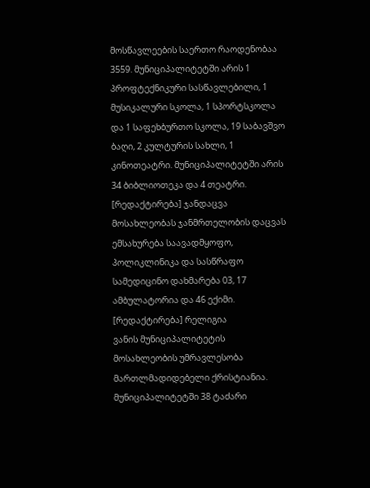მოსწავლეების საერთო რაოდენობაა 3559. მუნიციპალიტეტში არის 1 პროფტექნიკური სასწავლებილი, 1 მუსიკალური სკოლა, 1 სპორტსკოლა და 1 საფეხბურთო სკოლა, 19 საბავშვო ბაღი, 2 კულტურის სახლი, 1 კინოთეატრი. მუნიციპალიტეტში არის 34 ბიბლიოთეკა და 4 თეატრი.
[რედაქტირება] ჯანდაცვა
მოსახლეობას ჯანმრთელობის დაცვას ემსახურება საავადმყოფო, პოლიკლინიკა და სასწრაფო სამედიცინო დახმარება 03, 17 ამბულატორია და 46 ექიმი.
[რედაქტირება] რელიგია
ვანის მუნიციპალიტეტის მოსახლეობის უმრავლესობა მართლმადიდებელი ქრისტიანია. მუნიციპალიტეტში 38 ტაძარი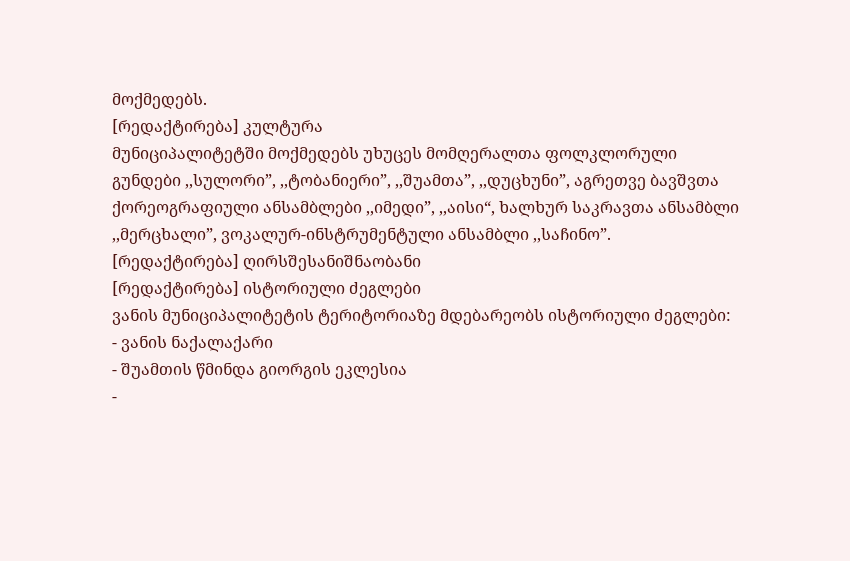მოქმედებს.
[რედაქტირება] კულტურა
მუნიციპალიტეტში მოქმედებს უხუცეს მომღერალთა ფოლკლორული გუნდები ,,სულორი”, ,,ტობანიერი”, ,,შუამთა”, ,,დუცხუნი”, აგრეთვე ბავშვთა ქორეოგრაფიული ანსამბლები ,,იმედი”, ,,აისი“, ხალხურ საკრავთა ანსამბლი ,,მერცხალი”, ვოკალურ-ინსტრუმენტული ანსამბლი ,,საჩინო”.
[რედაქტირება] ღირსშესანიშნაობანი
[რედაქტირება] ისტორიული ძეგლები
ვანის მუნიციპალიტეტის ტერიტორიაზე მდებარეობს ისტორიული ძეგლები:
- ვანის ნაქალაქარი
- შუამთის წმინდა გიორგის ეკლესია
-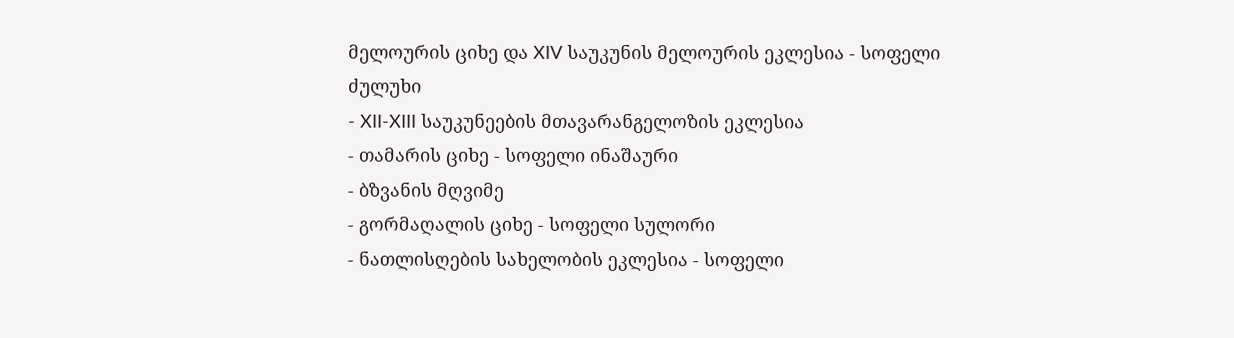მელოურის ციხე და XIV საუკუნის მელოურის ეკლესია - სოფელი ძულუხი
- XII-XIII საუკუნეების მთავარანგელოზის ეკლესია
- თამარის ციხე - სოფელი ინაშაური
- ბზვანის მღვიმე
- გორმაღალის ციხე - სოფელი სულორი
- ნათლისღების სახელობის ეკლესია - სოფელი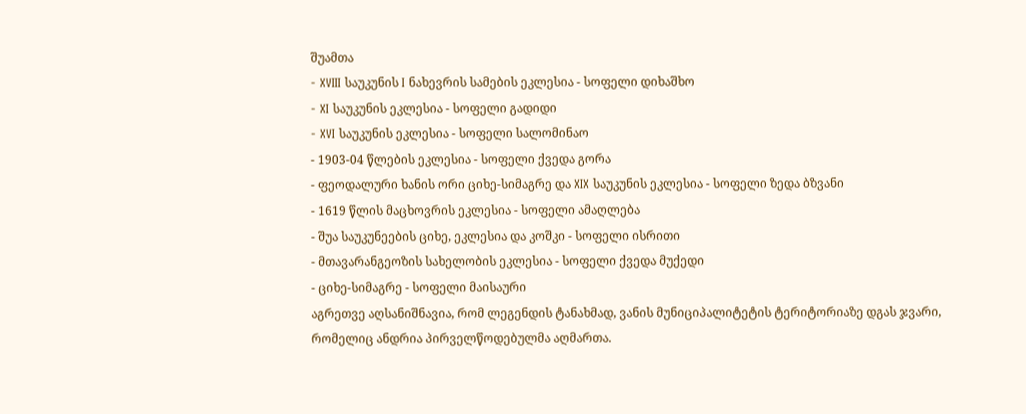შუამთა
- XVIII საუკუნის I ნახევრის სამების ეკლესია - სოფელი დიხაშხო
- XI საუკუნის ეკლესია - სოფელი გადიდი
- XVI საუკუნის ეკლესია - სოფელი სალომინაო
- 1903-04 წლების ეკლესია - სოფელი ქვედა გორა
- ფეოდალური ხანის ორი ციხე-სიმაგრე და XIX საუკუნის ეკლესია - სოფელი ზედა ბზვანი
- 1619 წლის მაცხოვრის ეკლესია - სოფელი ამაღლება
- შუა საუკუნეების ციხე, ეკლესია და კოშკი - სოფელი ისრითი
- მთავარანგეოზის სახელობის ეკლესია - სოფელი ქვედა მუქედი
- ციხე-სიმაგრე - სოფელი მაისაური
აგრეთვე აღსანიშნავია, რომ ლეგენდის ტანახმად, ვანის მუნიციპალიტეტის ტერიტორიაზე დგას ჯვარი, რომელიც ანდრია პირველწოდებულმა აღმართა.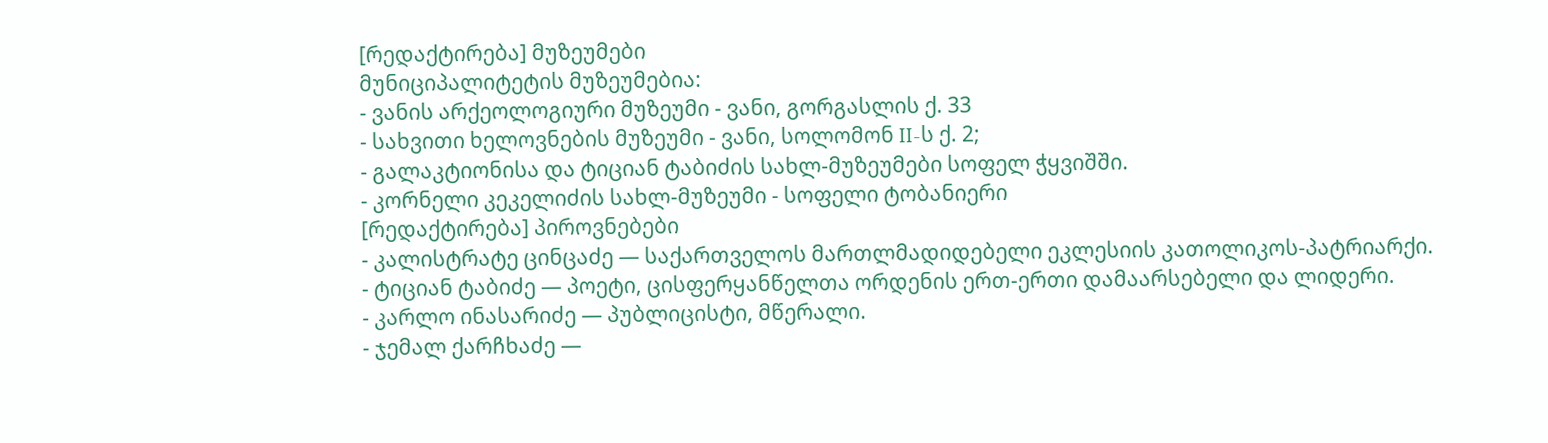[რედაქტირება] მუზეუმები
მუნიციპალიტეტის მუზეუმებია:
- ვანის არქეოლოგიური მუზეუმი - ვანი, გორგასლის ქ. 33
- სახვითი ხელოვნების მუზეუმი - ვანი, სოლომონ II-ს ქ. 2;
- გალაკტიონისა და ტიციან ტაბიძის სახლ-მუზეუმები სოფელ ჭყვიშში.
- კორნელი კეკელიძის სახლ-მუზეუმი - სოფელი ტობანიერი
[რედაქტირება] პიროვნებები
- კალისტრატე ცინცაძე — საქართველოს მართლმადიდებელი ეკლესიის კათოლიკოს-პატრიარქი.
- ტიციან ტაბიძე — პოეტი, ცისფერყანწელთა ორდენის ერთ-ერთი დამაარსებელი და ლიდერი.
- კარლო ინასარიძე — პუბლიცისტი, მწერალი.
- ჯემალ ქარჩხაძე —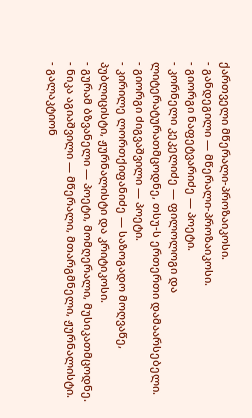ქართველი მწერალი-პროზაიკოსი.
- განდეგილი — მწერალი-პროზაიკოსი.
- გიორგი ნაფეტვარიძე — პოეტი.
- კორნელი კეკელიძე — ფილოლოგი და ლიტერატურათმცოდნე, თსუ-ს ერთერთი დამაარსებელი.
- გიორგი ძიგვაშვილი — პოეტი.
- კირილე ლორთქიფანიძე — საზოგადო მოღვაწე, პუბლიცისტი, ჟურნალისტი და კრიტიკოსი.
- გურამ ბზვანელი — პოეტი, მომღერალი, მუსიკათმცოდნე.
- ნიკა აგიაშვილი — მწერალი, მთარგმნელი, ჟურნალისტი.
- გალაკტიონ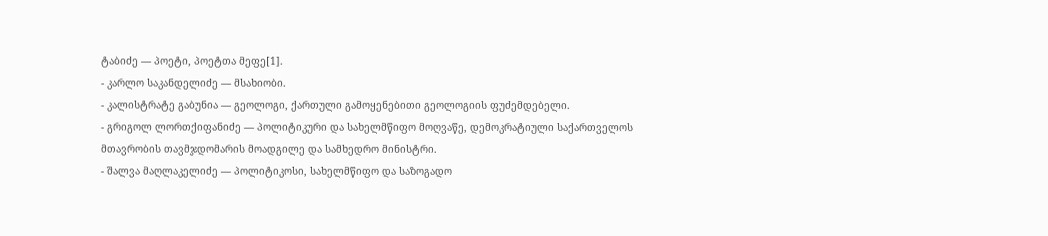ტაბიძე — პოეტი, პოეტთა მეფე[1].
- კარლო საკანდელიძე — მსახიობი.
- კალისტრატე გაბუნია — გეოლოგი, ქართული გამოყენებითი გეოლოგიის ფუძემდებელი.
- გრიგოლ ლორთქიფანიძე — პოლიტიკური და სახელმწიფო მოღვაწე, დემოკრატიული საქართველოს მთავრობის თავმჯდომარის მოადგილე და სამხედრო მინისტრი.
- შალვა მაღლაკელიძე — პოლიტიკოსი, სახელმწიფო და საზოგადო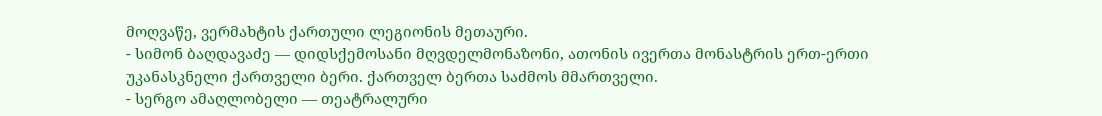მოღვაწე, ვერმახტის ქართული ლეგიონის მეთაური.
- სიმონ ბაღდავაძე — დიდსქემოსანი მღვდელმონაზონი, ათონის ივერთა მონასტრის ერთ-ერთი უკანასკნელი ქართველი ბერი. ქართველ ბერთა საძმოს მმართველი.
- სერგო ამაღლობელი — თეატრალური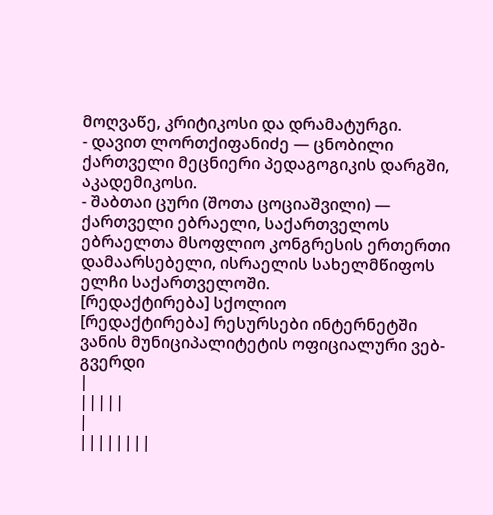მოღვაწე, კრიტიკოსი და დრამატურგი.
- დავით ლორთქიფანიძე — ცნობილი ქართველი მეცნიერი პედაგოგიკის დარგში, აკადემიკოსი.
- შაბთაი ცური (შოთა ცოციაშვილი) — ქართველი ებრაელი, საქართველოს ებრაელთა მსოფლიო კონგრესის ერთერთი დამაარსებელი, ისრაელის სახელმწიფოს ელჩი საქართველოში.
[რედაქტირება] სქოლიო
[რედაქტირება] რესურსები ინტერნეტში
ვანის მუნიციპალიტეტის ოფიციალური ვებ-გვერდი
|
|||||
|
||||||||